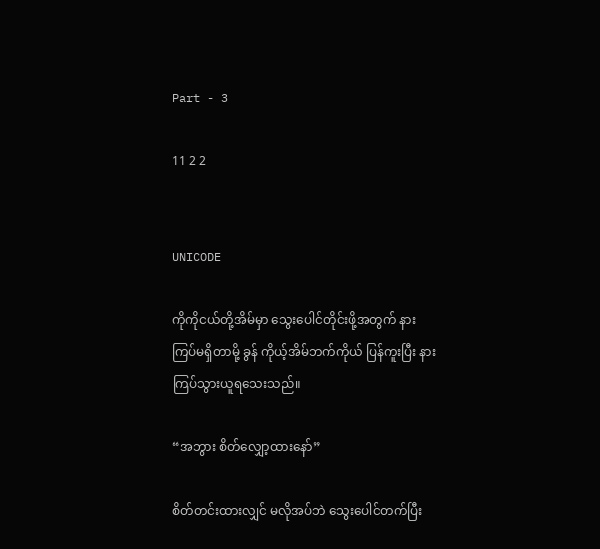Part - 3

11 2 2


UNICODE

ကိုကိုငယ်တို့အိမ်မှာ သွေးပေါင်တိုင်းဖို့အတွက် နားကြပ်မရှိတာမို့ ခွန် ကိုယ့်အိမ်ဘက်ကိုယ် ပြန်ကူးပြီး နားကြပ်သွားယူရသေးသည်။

“အဘွား စိတ်လျှော့ထားနော်”

စိတ်တင်းထားလျှင် မလိုအပ်ဘဲ သွေးပေါင်တက်ပြီး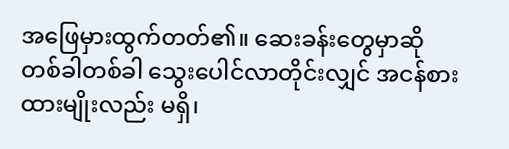အဖြေမှားထွက်တတ်၏။ ဆေးခန်းတွေမှာဆို တစ်ခါတစ်ခါ သွေးပေါင်လာတိုင်းလျှင် အငန်စားထားမျိုးလည်း မရှိ၊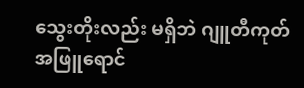သွေးတိုးလည်း မရှိဘဲ ဂျူတီကုတ်အဖြူရောင်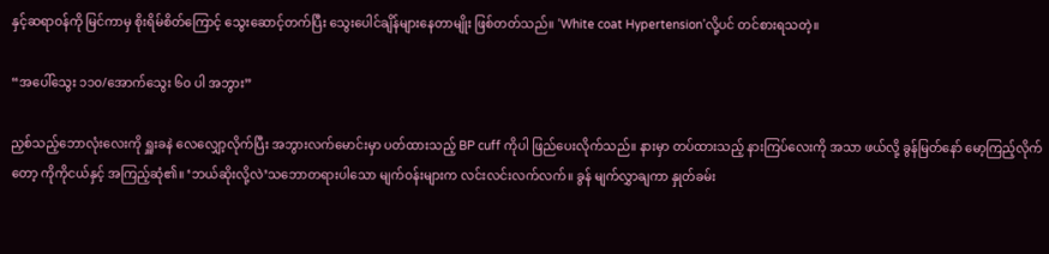နှင့်ဆရာဝန်ကို မြင်ကာမှ စိုးရိမ်စိတ်ကြောင့် သွေးဆောင့်တက်ပြီး သွေးပေါင်ချိန်များနေတာမျိုး ဖြစ်တတ်သည်။ ‘White coat Hypertension’လို့ပင် တင်စားရသတဲ့။

“အ‌ပေါ်သွေး ၁၁၀/အောက်သွေး ၆၀ ပါ အဘွား”

ညှစ်သည့်ဘောလုံးလေးကို ရှူးခနဲ လေလျှော့လိုက်ပြီး အဘွားလက်မောင်းမှာ ပတ်ထားသည့် BP cuff ကိုပါ ဖြည်ပေးလိုက်သည်။ နားမှာ တပ်ထားသည့် နားကြပ်လေးကို အသာ ဖယ်လို့ ခွန်မြတ်နော် မော့ကြည့်လိုက်တော့ ကိုကိုငယ်နှင့် အကြည့်ဆုံ၏။ ‘ဘယ်ဆိုးလို့လဲ’သဘောတရားပါသော မျက်ဝန်းများက လင်းလင်းလက်လက်။ ခွန် မျက်လွှာချကာ နှုတ်ခမ်း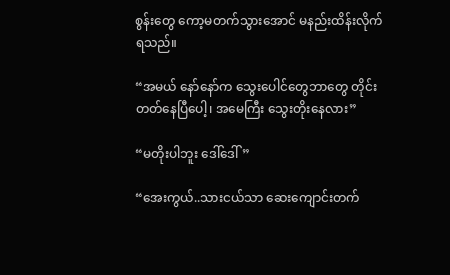စွန်းတွေ ကော့မတက်သွားအောင် မနည်းထိန်းလိုက်ရသည်။

“အမယ် နော်နော်က သွေးပေါင်တွေဘာတွေ တိုင်းတတ်နေပြီပေါ့၊ အမေကြီး သွေးတိုးနေလား”

“မတိုးပါဘူး ဒေါ်ဒေါ်”

“အေးကွယ်..သားငယ်သာ ဆေးကျောင်းတက်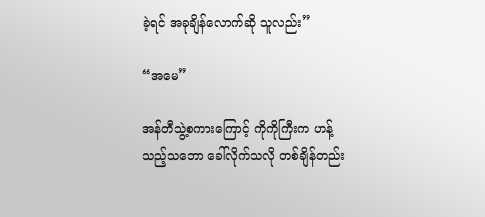ခဲ့ရင် အခုချိန်လောက်ဆို သူလည်း”

“အမေ”

အန်တီသွဲ့စကားကြောင့် ကိုကိုကြီးက ဟန့်သည့်သဘော ခေါ်လိုက်သလို တစ်ချိန်တည်း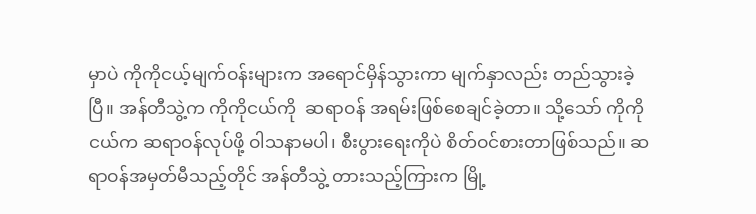မှာပဲ ကိုကိုငယ့်မျက်ဝန်းများက အရောင်မှိန်သွားကာ မျက်နှာလည်း တည်သွားခဲ့ပြီ။ အန်တီသွဲ့က ကိုကိုငယ်ကို  ဆရာဝန် အရမ်းဖြစ်စေချင်ခဲ့တာ။ သို့သော် ကိုကိုငယ်က ဆရာဝန်လုပ်ဖို့ ဝါသနာမပါ၊ စီးပွားရေးကိုပဲ စိတ်ဝင်စားတာဖြစ်သည်။ ဆရာဝန်အမှတ်မီသည့်တိုင် အန်တီသွဲ့ တားသည့်ကြားက မြို့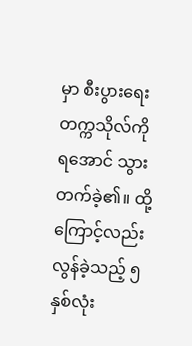မှာ စီးပွားရေးတက္ကသိုလ်ကို ရအောင် သွားတက်ခဲ့၏။ ထို့ကြောင့်လည်း လွန်ခဲ့သည့် ၅ နှစ်လုံး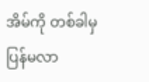အိမ်ကို တစ်ခါမှ ပြန်မလာ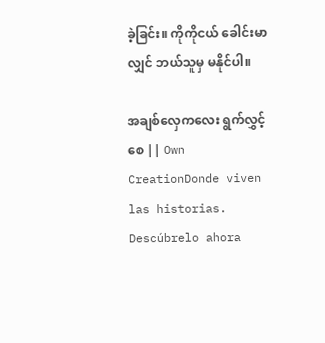ခဲ့ခြင်း။ ကိုကိုငယ် ခေါင်းမာလျှင် ဘယ်သူမှ မနိုင်ပါ။

အချစ်လှေကလေး ရွက်လွှင့်စေ || Own CreationDonde viven las historias. Descúbrelo ahora